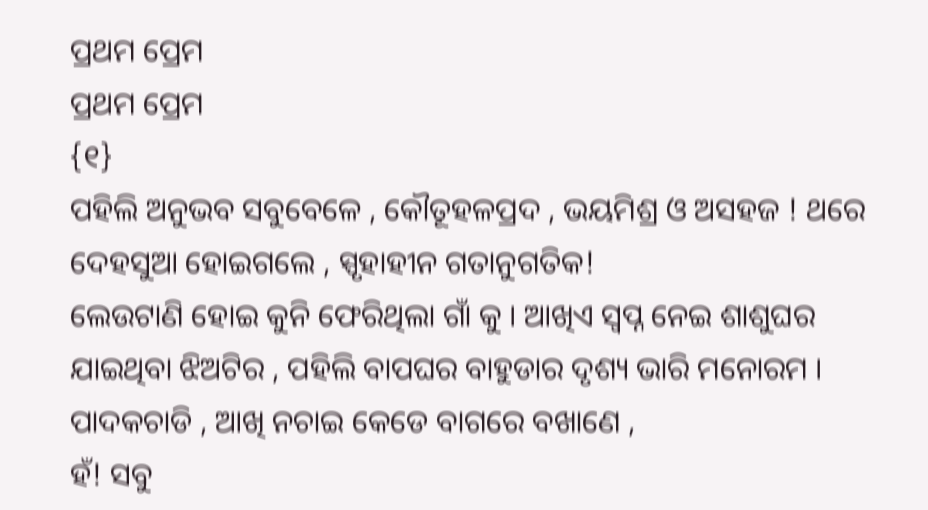ପ୍ରଥମ ପ୍ରେମ
ପ୍ରଥମ ପ୍ରେମ
{୧}
ପହିଲି ଅନୁଭବ ସବୁବେଳେ , କୌତୂହଳପ୍ରଦ , ଭୟମିଶ୍ର ଓ ଅସହଜ ! ଥରେ ଦେହସୁଆ ହୋଇଗଲେ , ସ୍ପୃହାହୀନ ଗତାନୁଗତିକ!
ଲେଉଟାଣି ହୋଇ କୁନି ଫେରିଥିଲା ଗାଁ କୁ । ଆଖିଏ ସ୍ୱପ୍ନ ନେଇ ଶାଶୁଘର ଯାଇଥିବା ଝିଅଟିର , ପହିଲି ବାପଘର ବାହୁଡାର ଦୃଶ୍ୟ ଭାରି ମନୋରମ ।
ପାଦକଚାଡି , ଆଖି ନଚାଇ କେଡେ ବାଗରେ ବଖାଣେ ,
ହଁ! ସବୁ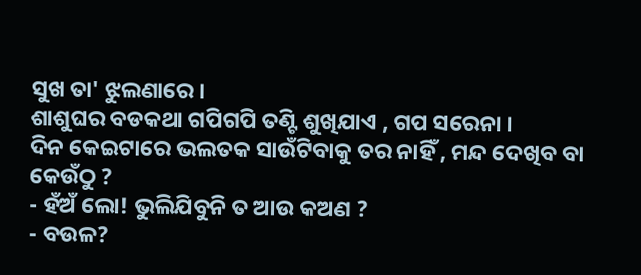ସୁଖ ତା' ଝୁଲଣାରେ ।
ଶାଶୁଘର ବଡକଥା ଗପିଗପି ତଣ୍ଟି ଶୁଖିଯାଏ , ଗପ ସରେନା ।
ଦିନ କେଇଟାରେ ଭଲତକ ସାଉଁଟିବାକୁ ତର ନାହିଁ , ମନ୍ଦ ଦେଖିବ ବା
କେଉଁଠୁ ?
- ହଁଅଁ ଲୋ! ଭୁଲିଯିବୁନି ତ ଆଉ କଅଣ ?
- ବଉଳ?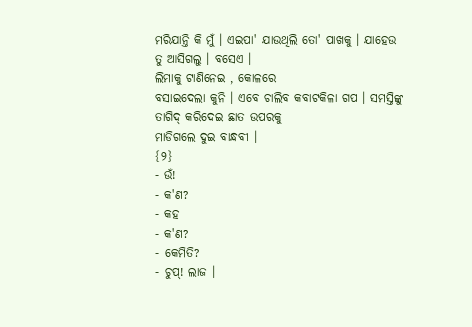ମରିଯାନ୍ତି କି ମୁଁ । ଏଇପା' ଯାଉଥିଲି ତୋ' ପାଖକୁ । ଯାହେଉ ତୁ ଆସିଗଲୁ । ବସେଏ ।
ଲିମାକୁ ଟାଣିନେଇ , କୋଳରେ
ବସାଇଦେଲା କୁନି । ଏବେ ଚାଲିବ କବାଟକିଳା ଗପ । ସମସ୍ତିଙ୍କୁ ତାଗିଦ୍ କରିଦେଇ ଛାତ ଉପରକୁ
ମାଡିଗଲେ ଦୁଇ ବାନ୍ଧବୀ ।
{୨}
- ଉଁ!
- କ'ଣ?
- କହ
- କ'ଣ?
- କେମିତି?
- ଚୁପ୍! ଲାଜ ।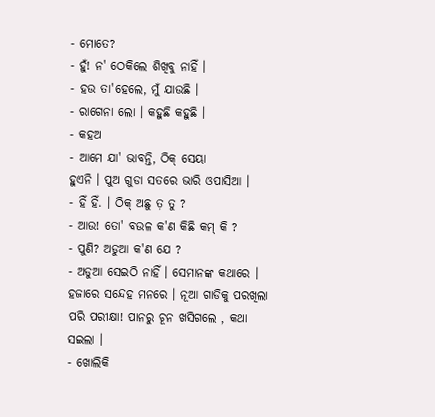- ମୋତେ?
- ହୁଁ! ନ' ଠେକିଲେ ଶିଖିବୁ ନାହିଁ ।
- ହଉ ତା'ହେଲେ, ମୁଁ ଯାଉଛି ।
- ରାଗେନା ଲୋ । କହୁଛି କହୁଛି ।
- କହଅ
- ଆମେ ଯା' ଭାବନ୍ତି, ଠିକ୍ ସେୟା
ହୁଏନି । ପୁଅ ଗୁଡା ସତରେ ଭାରି ଓପାସିଆ ।
- ହିଁ ହିଁ. । ଠିକ୍ ଅଛୁ ତ଼ ତୁ ?
- ଆଉ! ତୋ' ବଉଳ କ'ଣ କିଛି କମ୍ କି ?
- ପୁଣି? ଅଡୁଆ କ'ଣ ଯେ ?
- ଅଡୁଆ ସେଇଠି ନାହିଁ । ସେମାନଙ୍କ କଥାରେ । ହଜାରେ ସନ୍ଦେହ ମନରେ । ନୂଆ ଗାଡିକୁ ପରଖିଲା
ପରି ପରୀକ୍ଷା! ପାନରୁ ଚୂନ ଖସିଗଲେ , କଥା ସଇଲା ।
- ଖୋଲିକି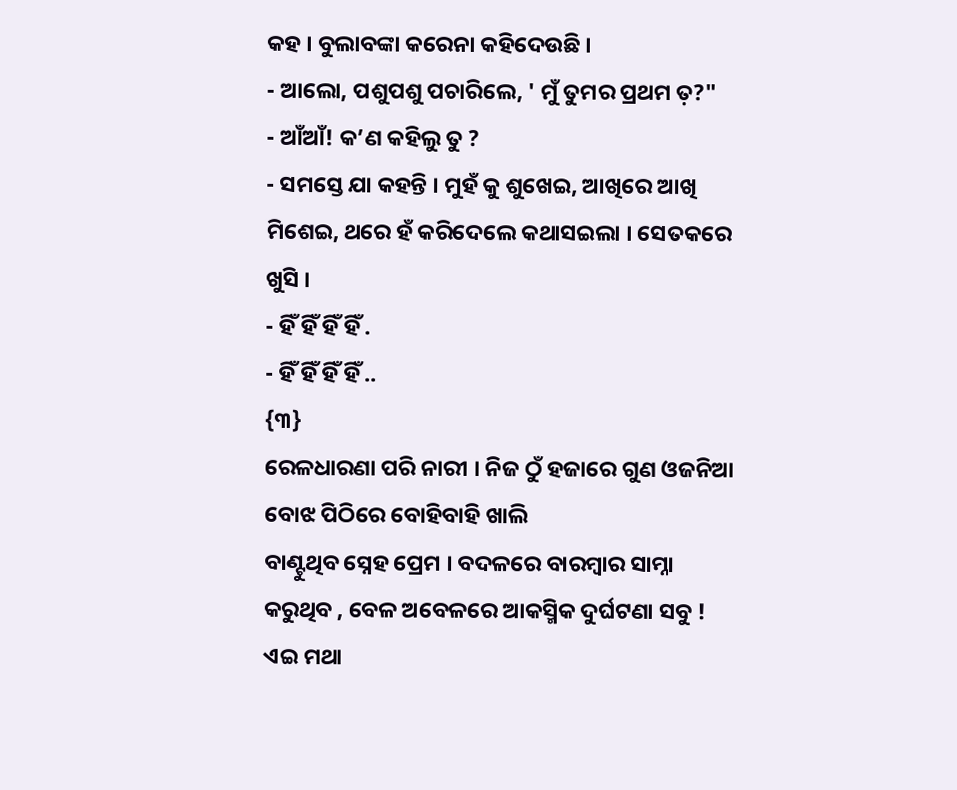କହ । ବୁଲାବଙ୍କା କରେନା କହିଦେଉଛି ।
- ଆଲୋ, ପଶୁପଶୁ ପଚାରିଲେ, ' ମୁଁ ତୁମର ପ୍ରଥମ ତ଼?"
- ଆଁଆଁ! କ’ଣ କହିଲୁ ତୁ ?
- ସମସ୍ତେ ଯା କହନ୍ତି । ମୁହଁ କୁ ଶୁଖେଇ, ଆଖିରେ ଆଖି ମିଶେଇ, ଥରେ ହଁ କରିଦେଲେ କଥାସଇଲା । ସେତକରେ ଖୁସି ।
- ହିଁ ହିଁ ହିଁ ହିଁ .
- ହିଁ ହିଁ ହିଁ ହିଁ ..
{୩}
ରେଳଧାରଣା ପରି ନାରୀ । ନିଜ ଠୁଁ ହଜାରେ ଗୁଣ ଓଜନିଆ ବୋଝ ପିଠିରେ ବୋହିବାହି ଖାଲି
ବାଣ୍ଟୁଥିବ ସ୍ନେହ ପ୍ରେମ । ବଦଳରେ ବାରମ୍ବାର ସାମ୍ନା କରୁଥିବ , ବେଳ ଅବେଳରେ ଆକସ୍ମିକ ଦୁର୍ଘଟଣା ସବୁ !
ଏଇ ମଥା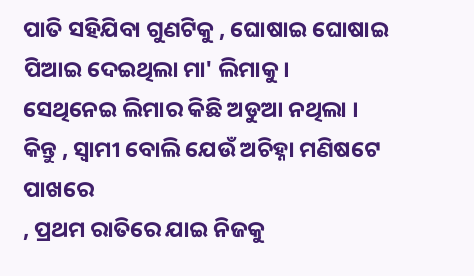ପାତି ସହିଯିବା ଗୁଣଟିକୁ , ଘୋଷାଇ ଘୋଷାଇ
ପିଆଇ ଦେଇଥିଲା ମା' ଲିମାକୁ ।
ସେଥିନେଇ ଲିମାର କିଛି ଅଡୁଆ ନଥିଲା ।
କିନ୍ତୁ , ସ୍ୱାମୀ ବୋଲି ଯେଉଁ ଅଚିହ୍ନା ମଣିଷଟେ ପାଖରେ
, ପ୍ରଥମ ରାତିରେ ଯାଇ ନିଜକୁ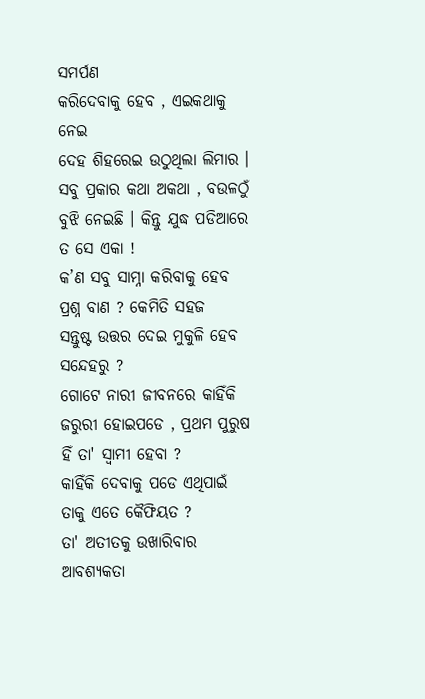ସମର୍ପଣ
କରିଦେବାକୁ ହେବ , ଏଇକଥାକୁ ନେଇ
ଦେହ ଶିହରେଇ ଉଠୁଥିଲା ଲିମାର । ସବୁ ପ୍ରକାର କଥା ଅକଥା , ବଉଳଠୁଁ ବୁଝି ନେଇଛି । କିନ୍ତୁ ଯୁଦ୍ଧ ପଡିଆରେ ତ ସେ ଏକା !
କ’ଣ ସବୁ ସାମ୍ନା କରିବାକୁ ହେବ ପ୍ରଶ୍ନ ବାଣ ? କେମିତି ସହଜ
ସନ୍ତୁଷ୍ଟ ଉତ୍ତର ଦେଇ ମୁକୁଳି ହେବ ସନ୍ଦେହରୁ ?
ଗୋଟେ ନାରୀ ଜୀବନରେ କାହିଁକି ଜରୁରୀ ହୋଇପଡେ , ପ୍ରଥମ ପୁରୁଷ
ହିଁ ତା' ସ୍ୱାମୀ ହେବା ?
କାହିଁକି ଦେବାକୁ ପଡେ ଏଥିପାଇଁ ତାକୁ ଏତେ କୈଫିୟତ ?
ତା' ଅତୀତକୁ ଉଖାରିବାର ଆବଶ୍ୟକତା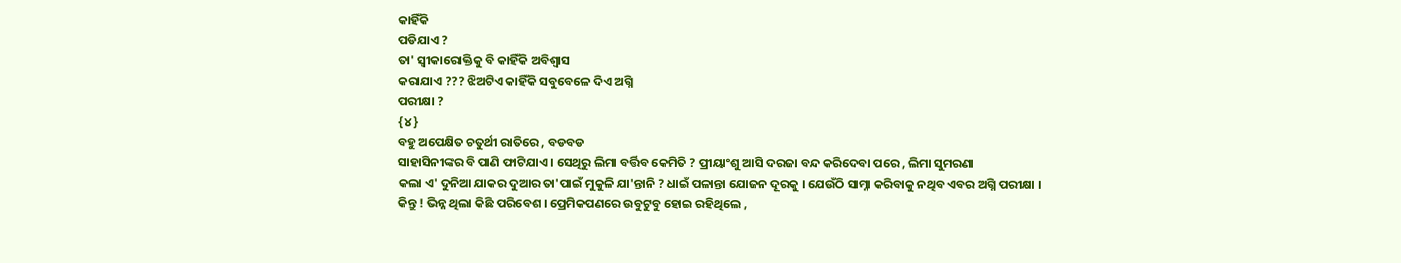କାହିଁକି
ପଡିଯାଏ ?
ତା' ସ୍ୱୀକାରୋକ୍ତିକୁ ବି କାହିଁକି ଅବିଶ୍ଵାସ
କରାଯାଏ ??? ଝିଅଟିଏ କାହିଁକି ସବୁବେଳେ ଦିଏ ଅଗ୍ନି
ପରୀକ୍ଷା ?
{୪}
ବହୁ ଅପେକ୍ଷିତ ଚତୁର୍ଥୀ ରାତିରେ , ବଡବଡ
ସାହାସିନୀଙ୍କର ବି ପାଣି ଫାଟିଯାଏ । ସେଥିରୁ ଲିମା ବର୍ତ୍ତିବ କେମିତି ? ପ୍ରୀୟାଂଶୁ ଆସି ଦରଜା ବନ୍ଦ କରିଦେବା ପରେ , ଲିମା ସୁମରଣା
କଲା ଏ' ଦୁନିଆ ଯାକର ଦୁଆର ତା'ପାଇଁ ମୁକୁଳି ଯା'ନ୍ତାନି ? ଧାଇଁ ପଳାନ୍ତା ଯୋଜନ ଦୂରକୁ । ଯେଉଁଠି ସାମ୍ନା କରିବାକୁ ନଥିବ ଏବର ଅଗ୍ନି ପରୀକ୍ଷା ।
କିନ୍ତୁ ! ଭିନ୍ନ ଥିଲା କିଛି ପରିବେଶ । ପ୍ରେମିକପଣରେ ଉବୁଟୁବୁ ହୋଇ ରହିଥିଲେ ,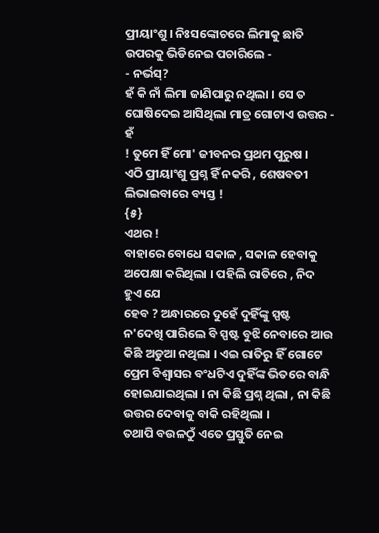ପ୍ରୀୟାଂଶୁ । ନିଃସଙ୍କୋଚରେ ଲିମାକୁ ଛାତି ଉପରକୁ ଭିଡିନେଇ ପଚାରିଲେ -
- ନର୍ଭସ୍?
ହଁ କି ନାଁ ଲିମା ଜାଣିପାରୁ ନଥିଲା । ସେ ତ ଘୋଷିଦେଇ ଆସିଥିଲା ମାତ୍ର ଗୋଟାଏ ଉତ୍ତର - ହଁ
! ତୁମେ ହିଁ ମୋ' ଜୀବନର ପ୍ରଥମ ପୁରୁଷ ।
ଏଠି ପ୍ରୀୟାଂଶୁ ପ୍ରଶ୍ନ ହିଁ ନକରି , ଶେଷବତୀ
ଲିଭାଇବାରେ ବ୍ୟସ୍ତ !
{୫}
ଏଥର !
ବାହାରେ ବୋଧେ ସକାଳ , ସକାଳ ହେବାକୁ
ଅପେକ୍ଷା କରିଥିଲା । ପହିଲି ରାତିରେ , ନିଦ ହୁଏ ଯେ
ହେବ ? ଅନ୍ଧାରରେ ଦୁହେଁ ଦୁହିଁଙ୍କୁ ସ୍ପଷ୍ଟ ନ'ଦେଖି ପାରିଲେ ବି ସ୍ପଷ୍ଟ ବୁଝି ନେବାରେ ଆଉ କିଛି ଅଡୁଆ ନଥିଲା । ଏଇ ରାତିରୁ ହିଁ ଗୋଟେ
ପ୍ରେମ ବିଶ୍ୱାସର ବଂଧଟିଏ ଦୁହିଁଙ୍କ ଭିତରେ ବାନ୍ଧି ହୋଇଯାଇଥିଲା । ନା କିଛି ପ୍ରଶ୍ନ ଥିଲା , ନା କିଛି ଉତ୍ତର ଦେବାକୁ ବାକି ରହିଥିଲା ।
ତଥାପି ବଉଳଠୁଁ ଏତେ ପ୍ରସ୍ତୁତି ନେଇ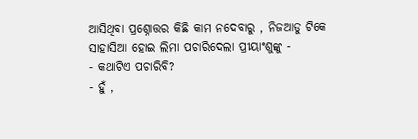ଆସିଥିବା ପ୍ରଶ୍ନୋତ୍ତର କିଛି କାମ ନଦେବାରୁ , ନିଜଆଡୁ ଟିକେ ସାହାସିଆ ହୋଇ ଲିମା ପଚାରିଦେଲା ପ୍ରୀୟାଂଶୁଙ୍କୁ -
- କଥାଟିଏ ପଚାରିବି?
- ହୁଁ ,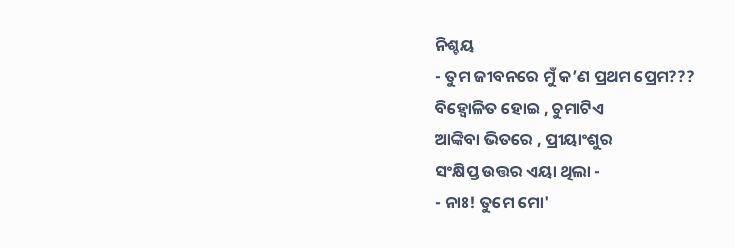ନିଶ୍ଚୟ
- ତୁମ ଜୀବନରେ ମୁଁ କ’ଣ ପ୍ରଥମ ପ୍ରେମ???
ବିହ୍ୱୋଳିତ ହୋଇ , ଚୁମାଟିଏ
ଆଙ୍କିବା ଭିତରେ , ପ୍ରୀୟାଂଶୁର
ସଂକ୍ଷିପ୍ତ ଉତ୍ତର ଏୟା ଥିଲା -
- ନାଃ! ତୁମେ ମୋ'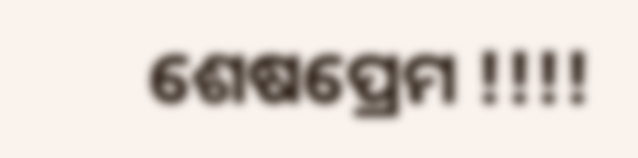ଶେଷପ୍ରେମ !!!!